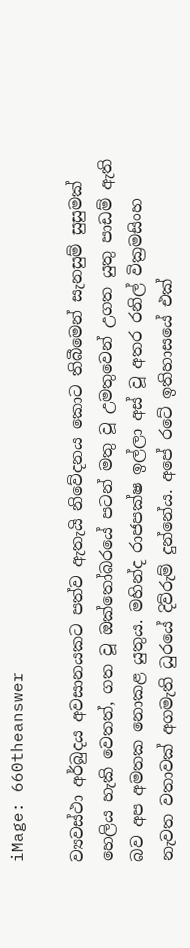iMage: 660theanswer

ව්‍යවස්ථා අර්බුදය අවසානයකට පත්ව ඇතැයි නිවේදනය කොට තිබීමෙන් සැනසුම් සුසුමක් හෙලිය හැකි වෙතත්, ගත වූ ඔක්තෝබරයේ පටන් මතු වූ උමතුවෙන් උගත යුතු පාඩම් ඇති බව අප අමතක නොකළ යුතුය. මහින්ද රාජපක්ෂ ඉල්ලා අස් වූ අතර රනිල් වික්‍රමසිංහ නැවත වතාවක් අගමැති ධුරයේ දිව්රුම් දුන්නේය. අපේ රටේ ඉතිහාසයේ එක්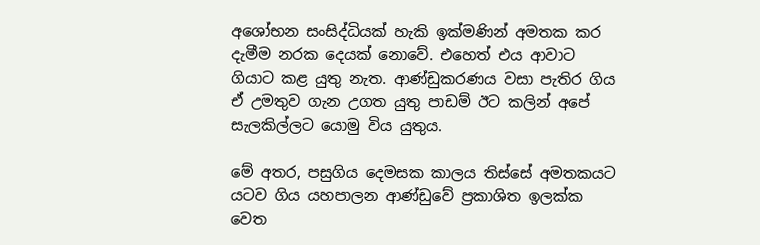අශෝභන සංසිද්ධියක් හැකි ඉක්මණින් අමතක කර දැමීම නරක දෙයක් නොවේ. එහෙත් එය ආවාට ගියාට කළ යුතු නැත. ආණ්ඩුකරණය වසා පැතිර ගිය ඒ උමතුව ගැන උගත යුතු පාඩම් ඊට කලින් අපේ සැලකිල්ලට යොමු විය යුතුය.

මේ අතර, පසුගිය දෙමසක කාලය තිස්සේ අමතකයට යටව ගිය යහපාලන ආණ්ඩුවේ ප්‍රකාශිත ඉලක්ක වෙත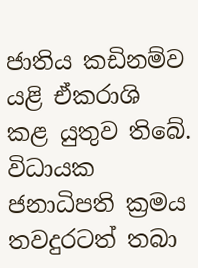ජාතිය කඩිනම්ව යළි ඒකරාශි කළ යුතුව තිබේ. විධායක ජනාධිපති ක්‍රමය තවදුරටත් තබා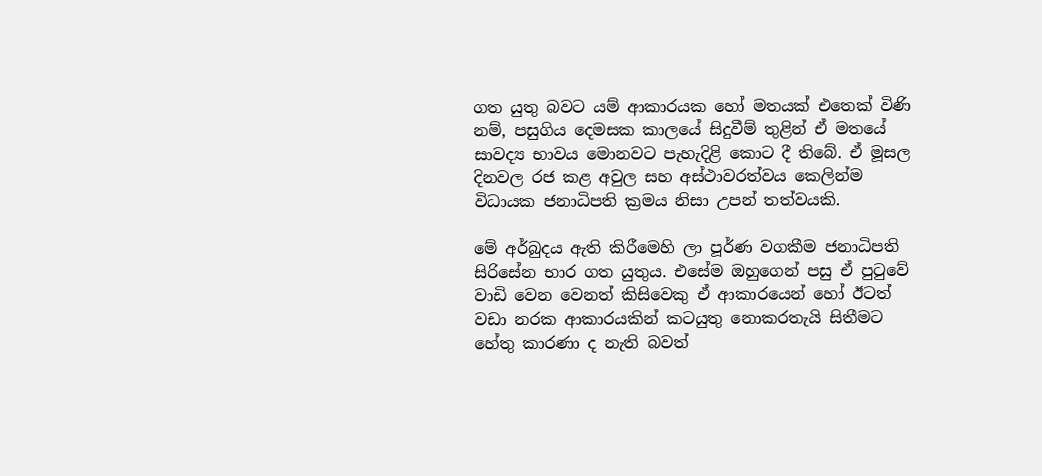ගත යුතු බවට යම් ආකාරයක හෝ මතයක් එතෙක් විණි නම්, පසුගිය දෙමසක කාලයේ සිදුවීම් තුළින් ඒ මතයේ සාවද්‍ය භාවය මොනවට පැහැදිළි කොට දී තිබේ. ඒ මූසල දිනවල රජ කළ අවුල සහ අස්ථාවරත්වය කෙලින්ම විධායක ජනාධිපති ක්‍රමය නිසා උපන් තත්වයකි.

මේ අර්බුදය ඇති කිරීමෙහි ලා පූර්ණ වගකීම ජනාධිපති සිරිසේන භාර ගත යුතුය. එසේම ඔහුගෙන් පසු ඒ පුටුවේ වාඩි වෙන වෙනත් කිසිවෙකු ඒ ආකාරයෙන් හෝ ඊටත් වඩා නරක ආකාරයකින් කටයුතු නොකරතැයි සිතීමට හේතු කාරණා ද නැති බවත්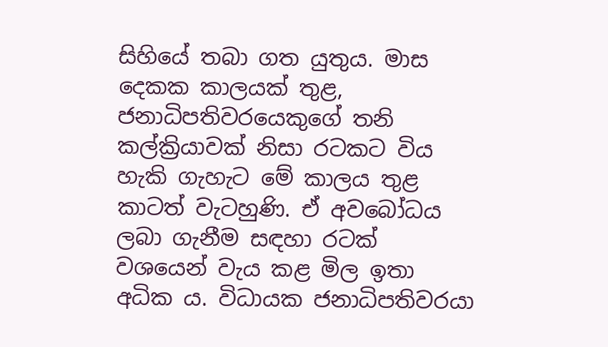සිහියේ තබා ගත යුතුය. මාස දෙකක කාලයක් තුළ, ජනාධිපතිවරයෙකුගේ තනි කල්ක්‍රියාවක් නිසා රටකට විය හැකි ගැහැට මේ කාලය තුළ කාටත් වැටහුණි. ඒ අවබෝධය ලබා ගැනීම සඳහා රටක් වශයෙන් වැය කළ මිල ඉතා අධික ය. විධායක ජනාධිපතිවරයා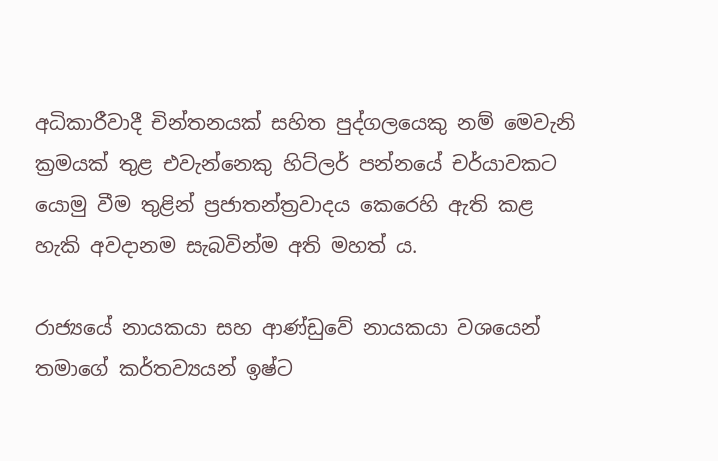අධිකාරීවාදී චින්තනයක් සහිත පුද්ගලයෙකු නම් මෙවැනි ක්‍රමයක් තුළ එවැන්නෙකු හිට්ලර් පන්නයේ චර්යාවකට යොමු වීම තුළින් ප්‍රජාතන්ත්‍රවාදය කෙරෙහි ඇති කළ හැකි අවදානම සැබවින්ම අති මහත් ය.

රාජ්‍යයේ නායකයා සහ ආණ්ඩුවේ නායකයා වශයෙන් තමාගේ කර්තව්‍යයන් ඉෂ්ට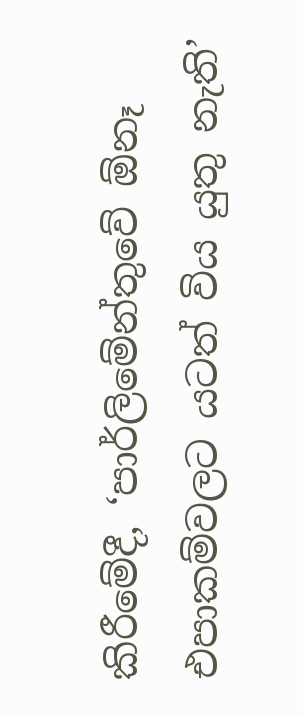කිරීමේදී, ‘පාර්ලිමේන්තුවේ ඕනෑ එපාකම්වලට යටත් විය යුතු නැති’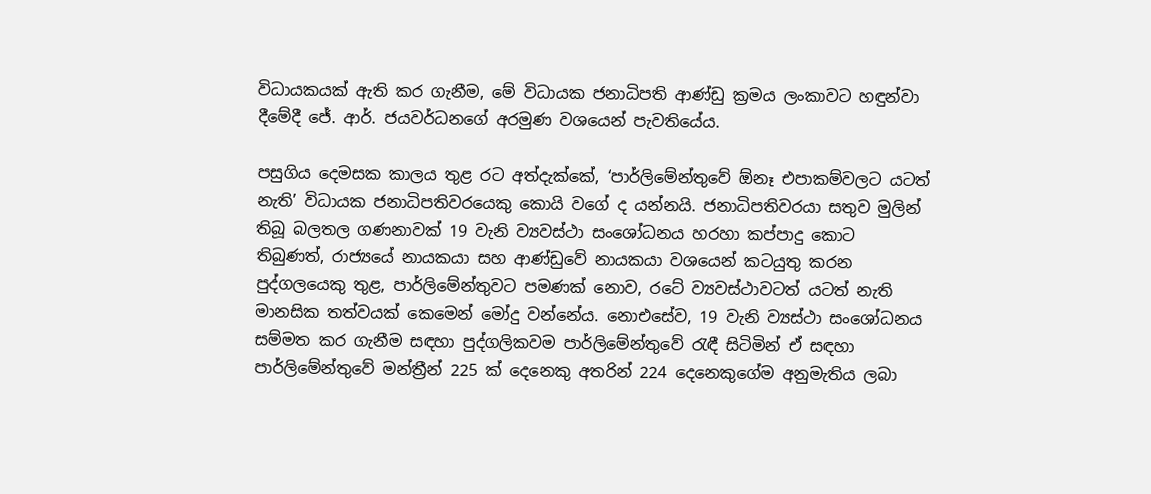විධායකයක් ඇති කර ගැනීම, මේ විධායක ජනාධිපති ආණ්ඩු ක්‍රමය ලංකාවට හඳුන්වා දීමේදී ජේ. ආර්. ජයවර්ධනගේ අරමුණ වශයෙන් පැවතියේය.

පසුගිය දෙමසක කාලය තුළ රට අත්දැක්කේ, ‘පාර්ලිමේන්තුවේ ඕනෑ එපාකම්වලට යටත් නැති’ විධායක ජනාධිපතිවරයෙකු කොයි වගේ ද යන්නයි. ජනාධිපතිවරයා සතුව මුලින් තිබූ බලතල ගණනාවක් 19 වැනි ව්‍යවස්ථා සංශෝධනය හරහා කප්පාදු කොට තිබුණත්, රාජ්‍යයේ නායකයා සහ ආණ්ඩුවේ නායකයා වශයෙන් කටයුතු කරන පුද්ගලයෙකු තුළ, පාර්ලිමේන්තුවට පමණක් නොව, රටේ ව්‍යවස්ථාවටත් යටත් නැති මානසික තත්වයක් කෙමෙන් මෝදු වන්නේය. නොඑසේව, 19 වැනි ව්‍යස්ථා සංශෝධනය සම්මත කර ගැනීම සඳහා පුද්ගලිකවම පාර්ලිමේන්තුවේ රැඳී සිටිමින් ඒ සඳහා පාර්ලිමේන්තුවේ මන්ත්‍රීන් 225 ක් දෙනෙකු අතරින් 224 දෙනෙකුගේම අනුමැතිය ලබා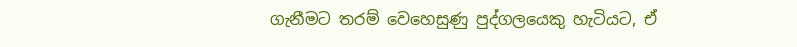ගැනීමට තරම් වෙහෙසුණු පුද්ගලයෙකු හැටියට, ඒ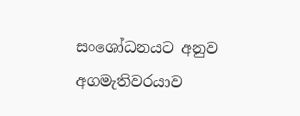සංශෝධනයට අනුව අගමැතිවරයාව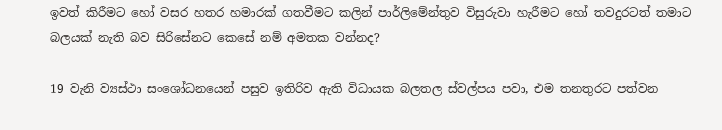ඉවත් කිරීමට හෝ වසර හතර හමාරක් ගතවීමට කලින් පාර්ලිමේන්තුව විසුරුවා හැරීමට හෝ තවදුරටත් තමාට බලයක් නැති බව සිරිසේනට කෙසේ නම් අමතක වන්නද?

19 වැනි ව්‍යස්ථා සංශෝධනයෙන් පසුව ඉතිරිව ඇති විධායක බලතල ස්වල්පය පවා, එම තනතුරට පත්වන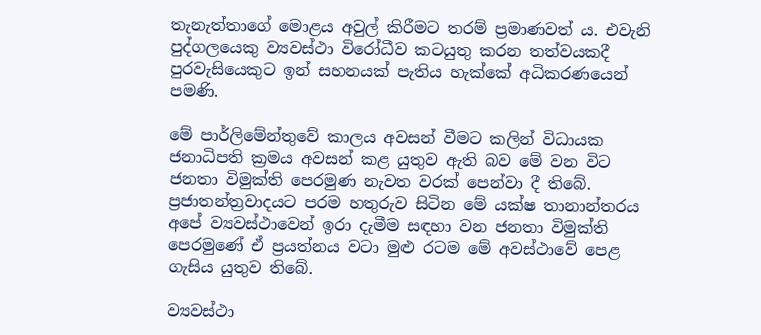තැනැත්තාගේ මොළය අවුල් කිරීමට තරම් ප්‍රමාණවත් ය. එවැනි පුද්ගලයෙකු ව්‍යවස්ථා විරෝධීව කටයුතු කරන තත්වයකදී පුරවැසියෙකුට ඉන් සහනයක් පැතිය හැක්කේ අධිකරණයෙන් පමණි.

මේ පාර්ලිමේන්තුවේ කාලය අවසන් වීමට කලින් විධායක ජනාධිපති ක්‍රමය අවසන් කළ යුතුව ඇති බව මේ වන විට ජනතා විමුක්ති පෙරමුණ නැවත වරක් පෙන්වා දී තිබේ. ප්‍රජාතන්ත්‍රවාදයට පරම හතුරුව සිටින මේ යක්ෂ තානාන්තරය අපේ ව්‍යවස්ථාවෙන් ඉරා දැමීම සඳහා වන ජනතා විමුක්ති පෙරමුණේ ඒ ප්‍රයත්නය වටා මුළු රටම මේ අවස්ථාවේ පෙළ ගැසිය යුතුව තිබේ.

ව්‍යවස්ථා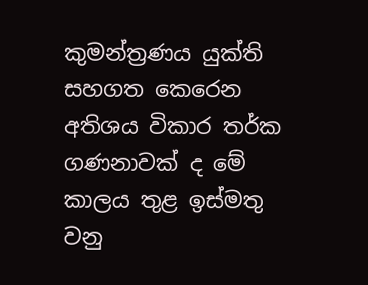කුමන්ත්‍රණය යුක්ති සහගත කෙරෙන අතිශය විකාර තර්ක ගණනාවක් ද මේ කාලය තුළ ඉස්මතු වනු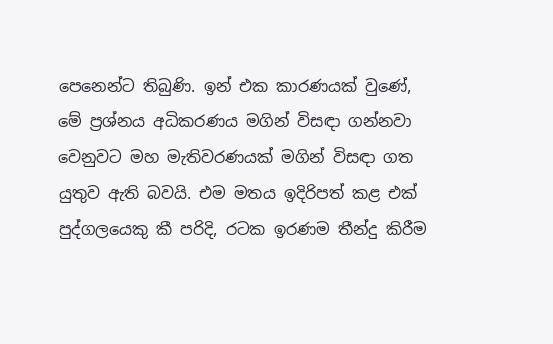පෙනෙන්ට තිබුණි. ඉන් එක කාරණයක් වුණේ, මේ ප්‍රශ්නය අධිකරණය මගින් විසඳා ගන්නවා වෙනුවට මහ මැතිවරණයක් මගින් විසඳා ගත යුතුව ඇති බවයි. එම මතය ඉදිරිපත් කළ එක් පුද්ගලයෙකු කී පරිදි, රටක ඉරණම තීන්දු කිරීම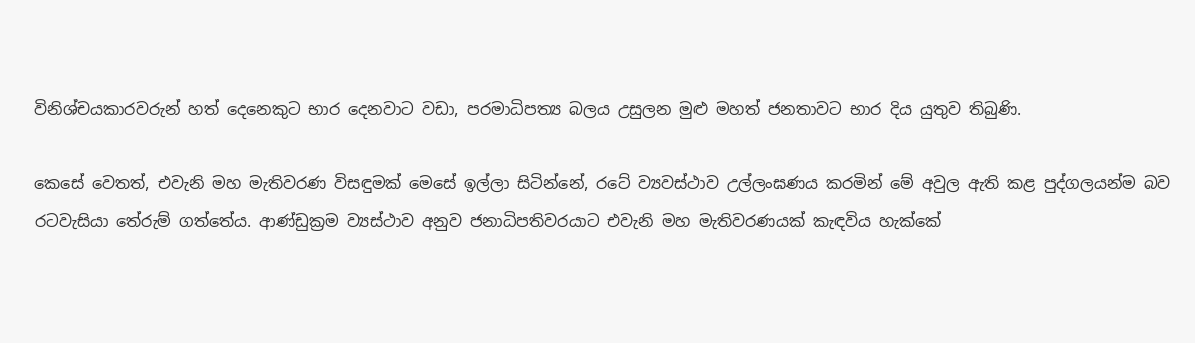විනිශ්චයකාරවරුන් හත් දෙනෙකුට භාර දෙනවාට වඩා, පරමාධිපත්‍ය බලය උසුලන මුළු මහත් ජනතාවට භාර දිය යුතුව තිබුණි.

කෙසේ වෙතත්, එවැනි මහ මැතිවරණ විසඳුමක් මෙසේ ඉල්ලා සිටින්නේ, රටේ ව්‍යවස්ථාව උල්ලංඝණය කරමින් මේ අවුල ඇති කළ පුද්ගලයන්ම බව රටවැසියා තේරුම් ගත්තේය. ආණ්ඩුක්‍රම ව්‍යස්ථාව අනුව ජනාධිපතිවරයාට එවැනි මහ මැතිවරණයක් කැඳවිය හැක්කේ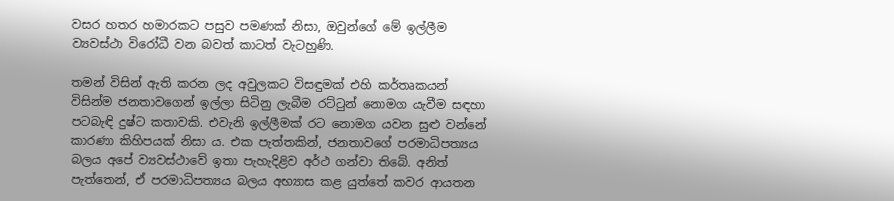වසර හතර හමාරකට පසුව පමණක් නිසා, ඔවුන්ගේ මේ ඉල්ලීම ව්‍යවස්ථා විරෝධී වන බවත් කාටත් වැටහුණි.

තමන් විසින් ඇති කරන ලද අවුලකට විසඳුමක් එහි කර්තෘකයන් විසින්ම ජනතාවගෙන් ඉල්ලා සිටිනු ලැබීම රට්ටුන් නොමග යැවීම සඳහා පටබැඳි දුෂ්ට කතාවකි. එවැනි ඉල්ලීමක් රට නොමග යවන සුළු වන්නේ කාරණා කිහිපයක් නිසා ය. එක පැත්තකින්, ජනතාවගේ පරමාධිපත්‍යය බලය අපේ ව්‍යවස්ථාවේ ඉතා පැහැදිළිව අර්ථ ගන්වා තිබේ. අනිත් පැත්තෙන්, ඒ පරමාධිපත්‍යය බලය අභ්‍යාස කළ යුත්තේ කවර ආයතන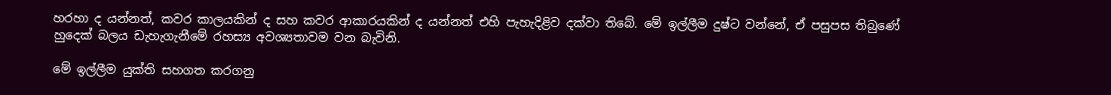හරහා ද යන්නත්, කවර කාලයකින් ද සහ කවර ආකාරයකින් ද යන්නත් එහි පැහැදිළිව දක්වා තිබේ. මේ ඉල්ලීම දුෂ්ට වන්නේ, ඒ පසුපස තිබුණේ හුදෙක් බලය ඩැහැගැනීමේ රහස්‍ය අවශ්‍යතාවම වන බැවිනි.

මේ ඉල්ලීම යුක්ති සහගත කරගනු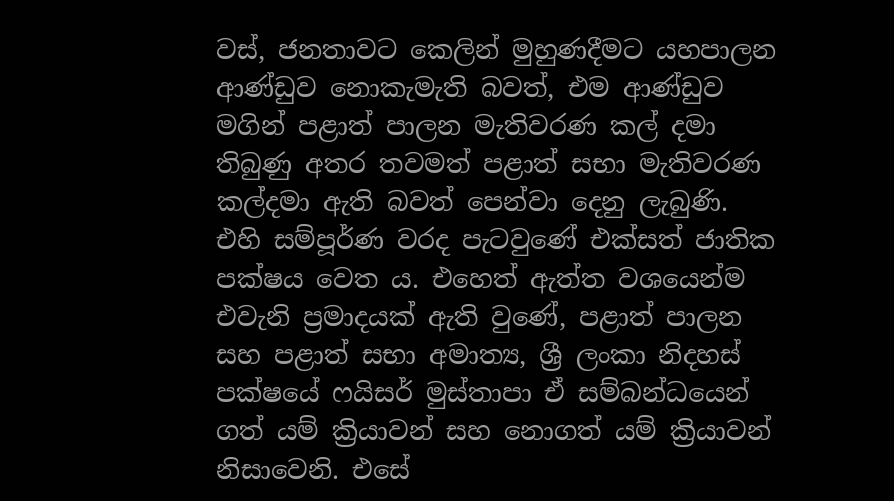වස්, ජනතාවට කෙලින් මුහුණදීමට යහපාලන ආණ්ඩුව නොකැමැති බවත්, එම ආණ්ඩුව මගින් පළාත් පාලන මැතිවරණ කල් දමා තිබුණු අතර තවමත් පළාත් සභා මැතිවරණ කල්දමා ඇති බවත් පෙන්වා දෙනු ලැබුණි. එහි සම්පූර්ණ වරද පැටවුණේ එක්සත් ජාතික පක්ෂය වෙත ය. එහෙත් ඇත්ත වශයෙන්ම එවැනි ප්‍රමාදයක් ඇති වුණේ, පළාත් පාලන සහ පළාත් සභා අමාත්‍ය, ශ්‍රී ලංකා නිදහස් පක්ෂයේ ෆයිසර් මුස්තාපා ඒ සම්බන්ධයෙන් ගත් යම් ක්‍රියාවන් සහ නොගත් යම් ක්‍රියාවන් නිසාවෙනි. එසේ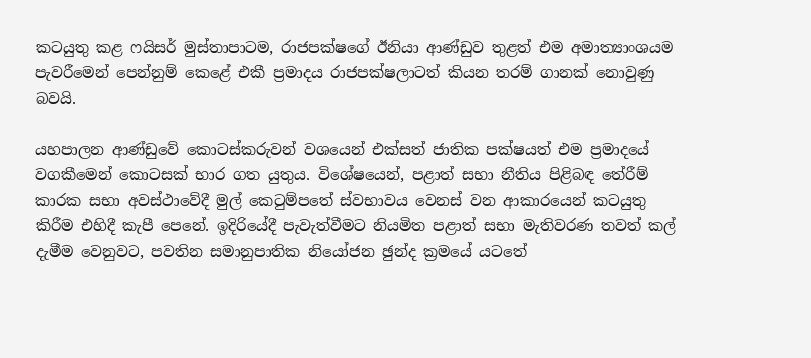කටයුතු කළ ෆයිසර් මුස්තාපාටම, රාජපක්ෂගේ ඊනියා ආණ්ඩුව තුළත් එම අමාත්‍යාංශයම පැවරීමෙන් පෙන්නුම් කෙළේ එකී ප්‍රමාදය රාජපක්ෂලාටත් කියන තරම් ගානක් නොවුණු බවයි.

යහපාලන ආණ්ඩුවේ කොටස්කරුවන් වශයෙන් එක්සත් ජාතික පක්ෂයත් එම ප්‍රමාදයේ වගකීමෙන් කොටසක් භාර ගත යුතුය. විශේෂයෙන්, පළාත් සභා නීතිය පිළිබඳ තේරීම් කාරක සභා අවස්ථාවේදී මුල් කෙටුම්පතේ ස්වභාවය වෙනස් වන ආකාරයෙන් කටයුතු කිරීම එහිදී කැපී පෙනේ. ඉදිරියේදී පැවැත්වීමට නියමිත පළාත් සභා මැතිවරණ තවත් කල් දැමීම වෙනුවට, පවතින සමානුපාතික නියෝජන ඡුන්ද ක්‍රමයේ යටතේ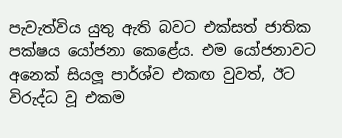පැවැත්විය යුතු ඇති බවට එක්සත් ජාතික පක්ෂය යෝජනා කෙළේය. එම යෝජනාවට අනෙක් සියලූ පාර්ශ්ව එකඟ වුවත්, ඊට විරුද්ධ වූ එකම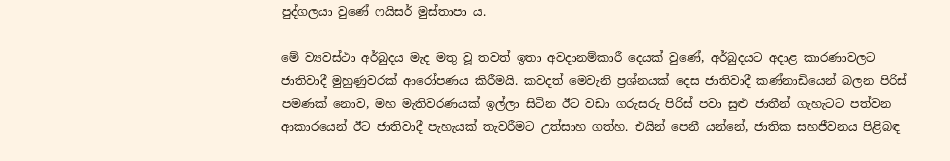පුද්ගලයා වුණේ ෆයිසර් මුස්තාපා ය.

මේ ව්‍යවස්ථා අර්බුදය මැද මතු වූ තවත් ඉතා අවදානම්කාරී දෙයක් වුණේ, අර්බුදයට අදාළ කාරණාවලට ජාතිවාදී මුහුණුවරක් ආරෝපණය කිරීමයි. කවදත් මෙවැනි ප්‍රශ්නයක් දෙස ජාතිවාදී කණ්නාඩියෙන් බලන පිරිස් පමණක් නොව, මහ මැතිවරණයක් ඉල්ලා සිටින ඊට වඩා ගරුසරු පිරිස් පවා සුළු ජාතීන් ගැහැටට පත්වන ආකාරයෙන් ඊට ජාතිවාදී පැහැයක් තැවරීමට උත්සාහ ගත්හ. එයින් පෙනී යන්නේ, ජාතික සහජීවනය පිළිබඳ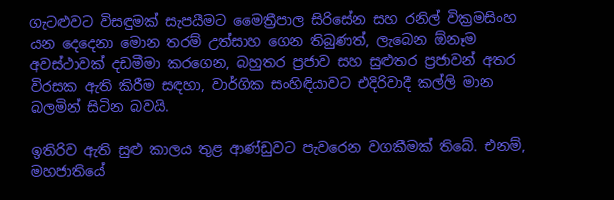ගැටළුවට විසඳුමක් සැපයීමට මෛත්‍රීපාල සිරිසේන සහ රනිල් වික්‍රමසිංහ යන දෙදෙනා මොන තරම් උත්සාහ ගෙන තිබුණත්, ලැබෙන ඕනෑම අවස්ථාවක් දඩමීමා කරගෙන, බහුතර ප්‍රජාව සහ සුළුතර ප්‍රජාවන් අතර විරසක ඇති කිරීම සඳහා, වාර්ගික සංහිඳියාවට එදිරිවාදී කල්ලි මාන බලමින් සිටින බවයි.

ඉතිරිව ඇති සුළු කාලය තුළ ආණ්ඩුවට පැවරෙන වගකීමක් තිබේ. එනම්, මහජාතියේ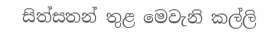සිත්සතන් තුළ මෙවැනි කල්ලි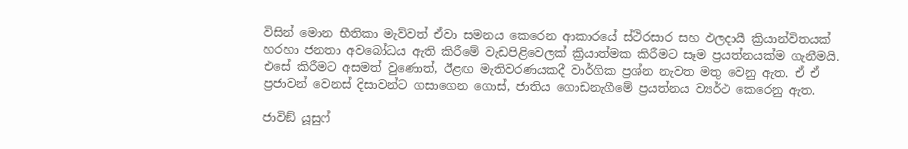විසින් මොන භීතිකා මැව්වත් ඒවා සමනය කෙරෙන ආකාරයේ ස්ථිරසාර සහ ඵලදායී ක්‍රියාන්විතයක් හරහා ජනතා අවබෝධය ඇති කිරීමේ වැඩපිළිවෙලක් ක්‍රියාත්මක කිරීමට සෑම ප්‍රයත්නයක්ම ගැනීමයි. එසේ කිරීමට අසමත් වුණොත්, ඊළඟ මැතිවරණයකදී වාර්ගික ප්‍රශ්න නැවත මතු වෙනු ඇත. ඒ ඒ ප්‍රජාවන් වෙනස් දිසාවන්ට ගසාගෙන ගොස්, ජාතිය ගොඩනැගීමේ ප්‍රයත්නය ව්‍යර්ථ කෙරෙනු ඇත.

ජාවිඞ් යූසුෆ්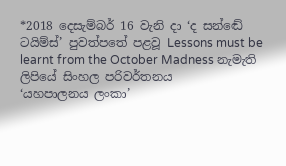*2018 දෙසැම්බර් 16 වැනි දා ‘ද සන්ඬේ ටයිම්ස්’ පුවත්පතේ පළවූ Lessons must be learnt from the October Madness නැමැති ලිපියේ සිංහල පරිවර්තනය
‘යහපාලනය ලංකා’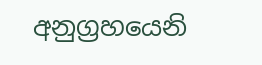අනුග්‍රහයෙනි